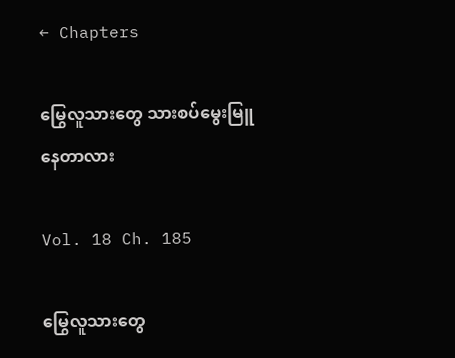← Chapters

မြွေလူသားတွေ သားစပ်မွေးမြူနေတာလား

Vol. 18 Ch. 185

မြွေလူသားတွေ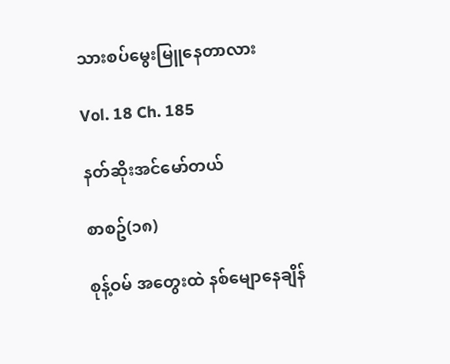သားစပ်မွေးမြူနေတာလား

Vol. 18 Ch. 185

နတ်ဆိုးအင်မော်တယ်

စာစဥ်(၁၈)

စုန့်ဝမ် အတွေးထဲ နစ်မျောနေချိန်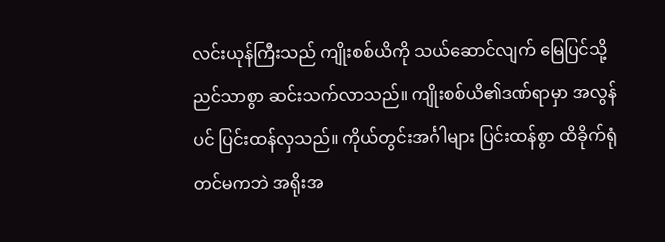လင်းယုန်ကြီးသည် ကျိုးစစ်ယိကို သယ်ဆောင်လျက် မြေပြင်သို့ ညင်သာစွာ ဆင်းသက်လာသည်။ ကျိုးစစ်ယိ၏ဒဏ်ရာမှာ အလွန်ပင် ပြင်းထန်လှသည်။ ကိုယ်တွင်းအင်္ဂါများ ပြင်းထန်စွာ ထိခိုက်ရုံတင်မကဘဲ အရိုးအ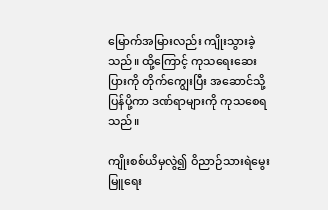မြောက်အမြားလည်း ကျိုးသွားခဲ့သည်။ ထို့ကြောင့် ကုသရေးဆေးပြားကို တိုက်ကျွေးပြီး အဆောင်သို့ ပြန်ပို့ကာ ဒဏ်ရာများကို ကုသစေရသည်။

ကျိုးစစ်ယိမှလွဲ၍ ဝိညာဉ်သားရဲမွေးမြူရေး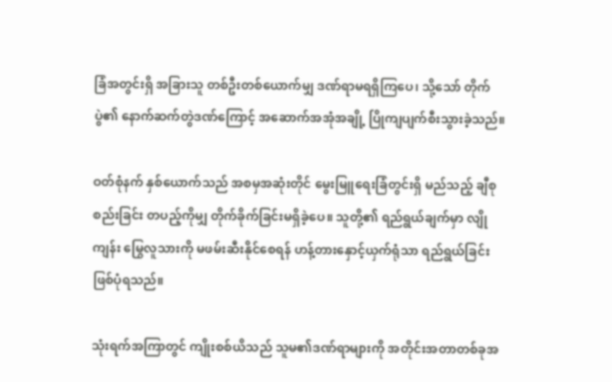ခြံအတွင်းရှိ အခြားသူ တစ်ဦးတစ်ယောက်မျှ ဒဏ်ရာမရရှိကြပေ၊ သို့သော် တိုက်ပွဲ၏ နောက်ဆက်တွဲဒဏ်ကြောင့် အဆောက်အအုံအချို့ ပြိုကျပျက်စီးသွားခဲ့သည်။

ဝတ်စုံနက် နှစ်ယောက်သည် အစမှအဆုံးတိုင် မွေးမြူရေးခြံတွင်းရှိ မည်သည့် ချီစုစည်းခြင်း တပည့်ကိုမျှ တိုက်ခိုက်ခြင်းမရှိခဲ့ပေ။ သူတို့၏ ရည်ရွယ်ချက်မှာ လျိုကျန်း မြွေလူသားကို မဖမ်းဆီးနိုင်စေရန် ဟန့်တားနှောင့်ယှက်ရုံသာ ရည်ရွယ်ခြင်း ဖြစ်ပုံရသည်။

သုံးရက်အကြာတွင် ကျိုးစစ်ယိသည် သူမ၏ဒဏ်ရာများကို အတိုင်းအတာတစ်ခုအ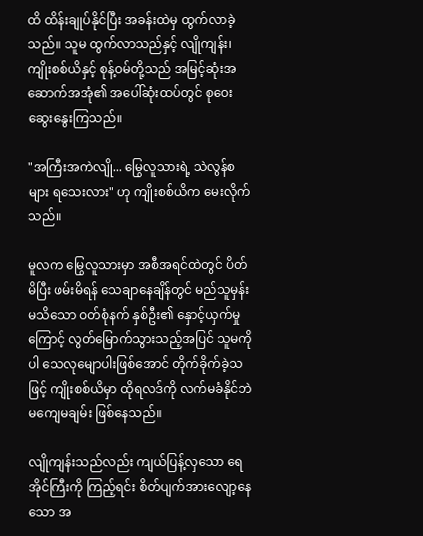ထိ ထိန်းချုပ်နိုင်ပြီး အခန်းထဲမှ ထွက်လာခဲ့သည်။ သူမ ထွက်လာသည်နှင့် လျိုကျန်း၊ ကျိုးစစ်ယိနှင့် စုန့်ဝမ်တို့သည် အမြင့်ဆုံးအဆောက်အအုံ၏ အပေါ်ဆုံးထပ်တွင် စုဝေးဆွေးနွေးကြသည်။

"အကြီးအကဲလျို... မြွေလူသားရဲ့ သဲလွန်စများ ရသေးလား" ဟု ကျိုးစစ်ယိက မေးလိုက်သည်။

မူလက မြွေလူသားမှာ အစီအရင်ထဲတွင် ပိတ်မိပြီး ဖမ်းမိရန် သေချာနေချိန်တွင် မည်သူမှန်းမသိသော ဝတ်စုံနက် နှစ်ဦး၏ နှောင့်ယှက်မှုကြောင့် လွတ်မြောက်သွားသည့်အပြင် သူမကိုပါ သေလုမျောပါးဖြစ်အောင် တိုက်ခိုက်ခဲ့သဖြင့် ကျိုးစစ်ယိမှာ ထိုရလဒ်ကို လက်မခံနိုင်ဘဲ မကျေမချမ်း ဖြစ်နေသည်။

လျိုကျန်းသည်လည်း ကျယ်ပြန့်လှသော ရေအိုင်ကြီးကို ကြည့်ရင်း စိတ်ပျက်အားလျော့နေသော အ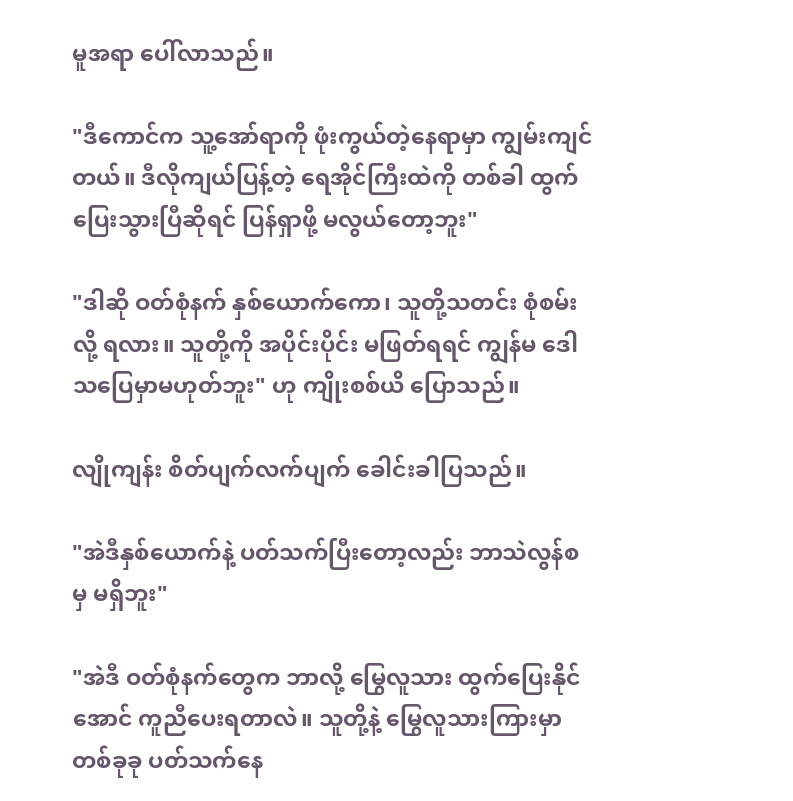မူအရာ ပေါ်လာသည်။

"ဒီကောင်က သူ့အော်ရာကို ဖုံးကွယ်တဲ့နေရာမှာ ကျွမ်းကျင်တယ်။ ဒီလိုကျယ်ပြန့်တဲ့ ရေအိုင်ကြီးထဲကို တစ်ခါ ထွက်ပြေးသွားပြီဆိုရင် ပြန်ရှာဖို့ မလွယ်တော့ဘူး"

"ဒါဆို ဝတ်စုံနက် နှစ်ယောက်ကော၊ သူတို့သတင်း စုံစမ်းလို့ ရလား။ သူတို့ကို အပိုင်းပိုင်း မဖြတ်ရရင် ကျွန်မ ဒေါသပြေမှာမဟုတ်ဘူး" ဟု ကျိုးစစ်ယိ ပြောသည်။

လျိုကျန်း စိတ်ပျက်လက်ပျက် ခေါင်းခါပြသည်။

"အဲဒီနှစ်ယောက်နဲ့ ပတ်သက်ပြီးတော့လည်း ဘာသဲလွန်စမှ မရှိဘူး"

"အဲဒီ ဝတ်စုံနက်တွေက ဘာလို့ မြွေလူသား ထွက်ပြေးနိုင်အောင် ကူညီပေးရတာလဲ။ သူတို့နဲ့ မြွေလူသားကြားမှာ တစ်ခုခု ပတ်သက်နေ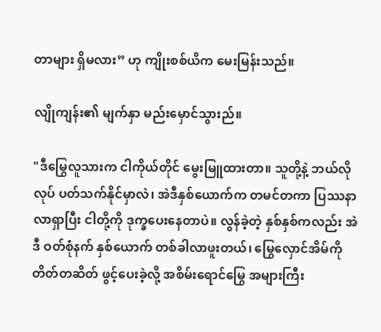တာများ ရှိမလား” ဟု ကျိုးစစ်ယိက မေးမြန်းသည်။

လျိုကျန်း၏ မျက်နှာ မည်းမှောင်သွားည်။

"ဒီမြွေလူသားက ငါကိုယ်တိုင် မွေးမြူထားတာ။ သူတို့နဲ့ ဘယ်လိုလုပ် ပတ်သက်နိုင်မှာလဲ၊ အဲဒီနှစ်ယောက်က တမင်တကာ ပြဿနာလာရှာပြီး ငါတို့ကို ဒုက္ခပေးနေတာပဲ။ လွန်ခဲ့တဲ့ နှစ်နှစ်ကလည်း အဲဒီ ဝတ်စုံနက် နှစ်ယောက် တစ်ခါလာဖူးတယ်၊ မြွေလှောင်အိမ်ကို တိတ်တဆိတ် ဖွင့်ပေးခဲ့လို့ အစိမ်းရောင်မြွေ အများကြီး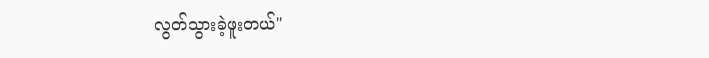လွတ်သွားခဲ့ဖူးတယ်"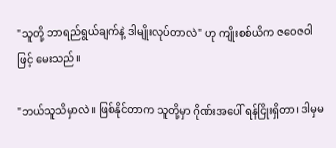"သူတို့ ဘာရည်ရွယ်ချက်နဲ့ ဒါမျိုးလုပ်တာလဲ" ဟု ကျိုးစစ်ယိက ဇဝေဇဝါဖြင့် မေးသည်။

"ဘယ်သူသိမှာလဲ။ ဖြစ်နိုင်တာက သူတို့မှာ ဂိုဏ်းအပေါ် ရန်ငြိုးရှိတာ၊ ဒါမှမ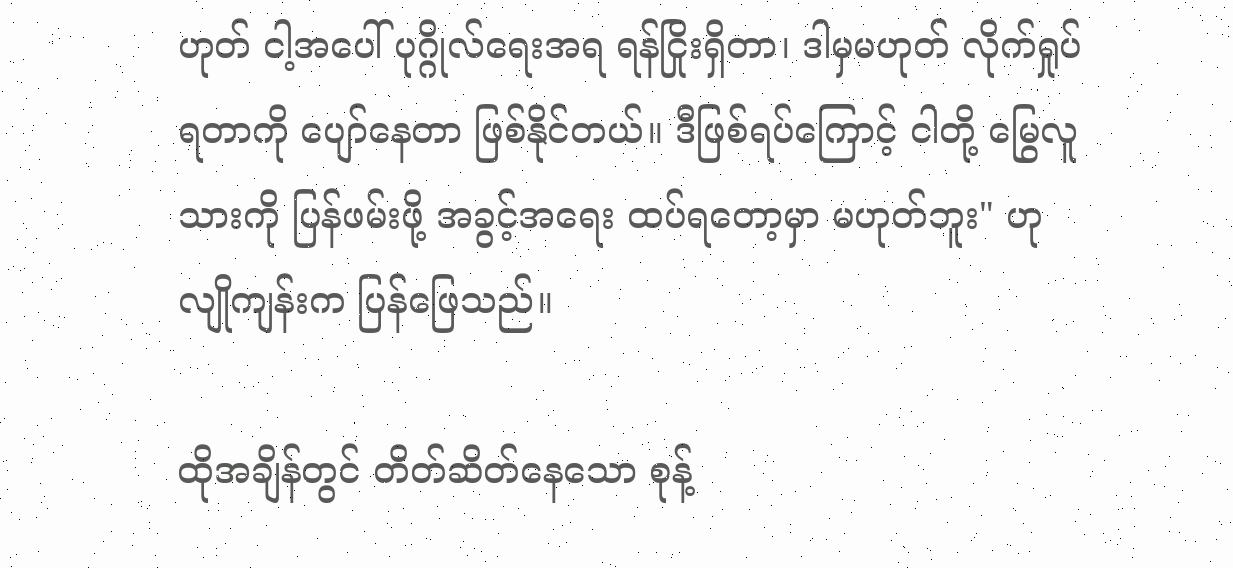ဟုတ် ငါ့အပေါ် ပုဂ္ဂိုလ်ရေးအရ ရန်ငြိုးရှိတာ၊ ဒါမှမဟုတ် လိုက်ရှုပ်ရတာကို ပျော်နေတာ ဖြစ်နိုင်တယ်။ ဒီဖြစ်ရပ်ကြောင့် ငါတို့ မြွေလူသားကို ပြန်ဖမ်းဖို့ အခွင့်အရေး ထပ်ရတော့မှာ မဟုတ်ဘူး" ဟု လျိုကျန်းက ပြန်ဖြေသည်။

ထိုအချိန်တွင် တိတ်ဆိတ်နေသော စုန့်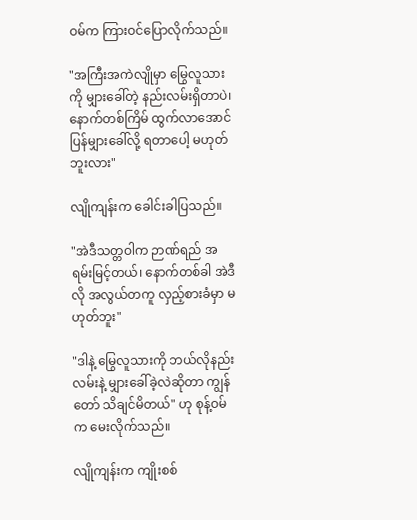ဝမ်က ကြားဝင်ပြောလိုက်သည်။

"အကြီးအကဲလျိုမှာ မြွေလူသားကို မျှားခေါ်တဲ့ နည်းလမ်းရှိတာပဲ၊ နောက်တစ်ကြိမ် ထွက်လာအောင် ပြန်မျှားခေါ်လို့ ရတာပေါ့ မဟုတ်ဘူးလား"

လျိုကျန်းက ခေါင်းခါပြသည်။

"အဲဒီသတ္တဝါက ဉာဏ်ရည် အရမ်းမြင့်တယ်၊ နောက်တစ်ခါ အဲဒီလို အလွယ်တကူ လှည့်စားခံမှာ မဟုတ်ဘူး"

"ဒါနဲ့ မြွေလူသားကို ဘယ်လိုနည်းလမ်းနဲ့ မျှားခေါ်ခဲ့လဲဆိုတာ ကျွန်တော် သိချင်မိတယ်" ဟု စုန့်ဝမ်က မေးလိုက်သည်။

လျိုကျန်းက ကျိုးစစ်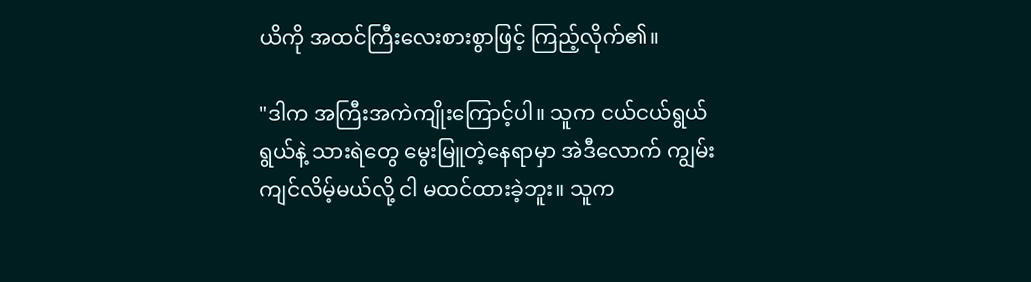ယိကို အထင်ကြီးလေးစားစွာဖြင့် ကြည့်လိုက်၏။

"ဒါက အကြီးအကဲကျိုးကြောင့်ပါ။ သူက ငယ်ငယ်ရွယ်ရွယ်နဲ့ သားရဲတွေ မွေးမြူတဲ့နေရာမှာ အဲဒီလောက် ကျွမ်းကျင်လိမ့်မယ်လို့ ငါ မထင်ထားခဲ့ဘူး။ သူက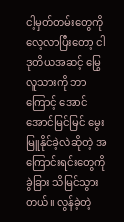ငါ့မှတ်တမ်းတွေကို လေ့လာပြီးတော့ ငါ ဒုတိယအဆင့် မြွေလူသားကို ဘာကြောင့် အောင်အောင်မြင်မြင် မွေးမြူနိုင်ခဲ့လဲဆိုတဲ့ အကြောင်းရင်းတွေကို ခွဲခြား သိမြင်သွားတယ်။ လွန်ခဲ့တဲ့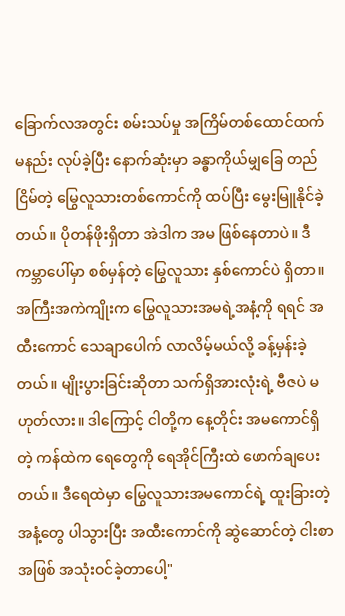ခြောက်လအတွင်း စမ်းသပ်မှု အကြိမ်တစ်ထောင်ထက်မနည်း လုပ်ခဲ့ပြီး နောက်ဆုံးမှာ ခန္ဓာကိုယ်မျှခြေ တည်ငြိမ်တဲ့ မြွေလူသားတစ်ကောင်ကို ထပ်ပြီး မွေးမြူနိုင်ခဲ့တယ်။ ပိုတန်ဖိုးရှိတာ အဲဒါက အမ ဖြစ်နေတာပဲ။ ဒီကမ္ဘာပေါ်မှာ စစ်မှန်တဲ့ မြွေလူသား နှစ်ကောင်ပဲ ရှိတာ။ အကြီးအကဲကျိုးက မြွေလူသားအမရဲ့အနံ့ကို ရရင် အထီးကောင် သေချာပေါက် လာလိမ့်မယ်လို့ ခန့်မှန်းခဲ့တယ်။ မျိုးပွားခြင်းဆိုတာ သက်ရှိအားလုံးရဲ့ ဗီဇပဲ မဟုတ်လား။ ဒါကြောင့် ငါတို့က နေ့တိုင်း အမကောင်ရှိတဲ့ ကန်ထဲက ရေတွေကို ရေအိုင်ကြီးထဲ ဖောက်ချပေးတယ်။ ဒီရေထဲမှာ မြွေလူသားအမကောင်ရဲ့ ထူးခြားတဲ့ အနံ့တွေ ပါသွားပြီး အထီးကောင်ကို ဆွဲဆောင်တဲ့ ငါးစာအဖြစ် အသုံးဝင်ခဲ့တာပေါ့"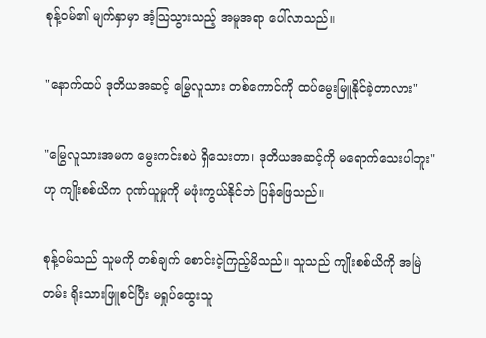စုန့်ဝမ်၏ မျက်နှာမှာ အံ့သြသွားသည့် အမူအရာ ပေါ်လာသည်။

"နောက်ထပ် ဒုတိယအဆင့် မြွေလူသား တစ်ကောင်ကို ထပ်မွေးမြူနိုင်ခဲ့တာလား"

"မြွေလူသားအမက မွေးကင်းစပဲ ရှိသေးတာ၊ ဒုတိယအဆင့်ကို မရောက်သေးပါဘူး" ဟု ကျိုးစစ်ယိက ဂုဏ်ယူမှုကို မဖုံးကွယ်နိုင်ဘဲ ပြန်ဖြေသည်။

စုန့်ဝမ်သည် သူမကို တစ်ချက် စောင်းငဲ့ကြည့်မိသည်။ သူသည် ကျိုးစစ်ယိကို အမြဲတမ်း ရိုးသားဖြူစင်ပြီး မရှုပ်ထွေးသူ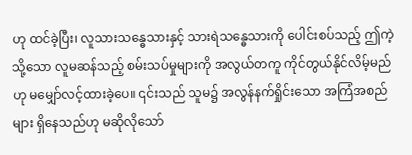ဟု ထင်ခဲ့ပြီး၊ လူသားသန္ဓေသားနှင့် သားရဲသန္ဓေသားကို ပေါင်းစပ်သည့် ဤကဲ့သို့သော လူမဆန်သည့် စမ်းသပ်မှုများကို အလွယ်တကူ ကိုင်တွယ်နိုင်လိမ့်မည်ဟု မမျှော်လင့်ထားခဲ့ပေ။ ၎င်းသည် သူမ၌ အလွန်နက်ရှိုင်းသော အကြံအစည်များ ရှိနေသည်ဟု မဆိုလိုသော်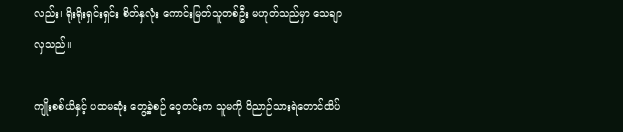လည်း၊ ရိုးရိုးရှင်းရှင်း စိတ်နှလုံး ကောင်းမြတ်သူတစ်ဦး မဟုတ်သည်မှာ သေချာလှသည်။

ကျိုးစစ်ယိနှင့် ပထမဆုံး တွေ့ခဲ့စဉ် ဝေ့တင်းက သူမကို ဝိညာဉ်သားရဲတောင်ထိပ်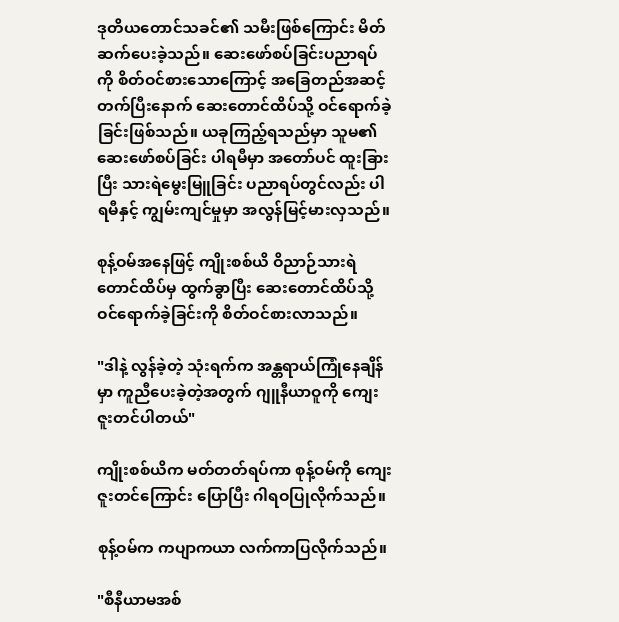ဒုတိယတောင်သခင်၏ သမီးဖြစ်ကြောင်း မိတ်ဆက်ပေးခဲ့သည်။ ဆေးဖော်စပ်ခြင်းပညာရပ်ကို စိတ်ဝင်စားသောကြောင့် အခြေတည်အဆင့် တက်ပြီးနောက် ဆေးတောင်ထိပ်သို့ ဝင်ရောက်ခဲ့ခြင်းဖြစ်သည်။ ယခုကြည့်ရသည်မှာ သူမ၏ ဆေးဖော်စပ်ခြင်း ပါရမီမှာ အတော်ပင် ထူးခြားပြီး သားရဲမွေးမြူခြင်း ပညာရပ်တွင်လည်း ပါရမီနှင့် ကျွမ်းကျင်မှုမှာ အလွန်မြင့်မားလှသည်။

စုန့်ဝမ်အနေဖြင့် ကျိုးစစ်ယိ ဝိညာဉ်သားရဲတောင်ထိပ်မှ ထွက်ခွာပြီး ဆေးတောင်ထိပ်သို့ ဝင်ရောက်ခဲ့ခြင်းကို စိတ်ဝင်စားလာသည်။

"ဒါနဲ့ လွန်ခဲ့တဲ့ သုံးရက်က အန္တရာယ်ကြုံနေချိန်မှာ ကူညီပေးခဲ့တဲ့အတွက် ဂျူနီယာဝူကို ကျေးဇူးတင်ပါတယ်"

ကျိုးစစ်ယိက မတ်တတ်ရပ်ကာ စုန့်ဝမ်ကို ကျေးဇူးတင်ကြောင်း ပြောပြီး ဂါရဝပြုလိုက်သည်။

စုန့်ဝမ်က ကပျာကယာ လက်ကာပြလိုက်သည်။

"စီနီယာမအစ်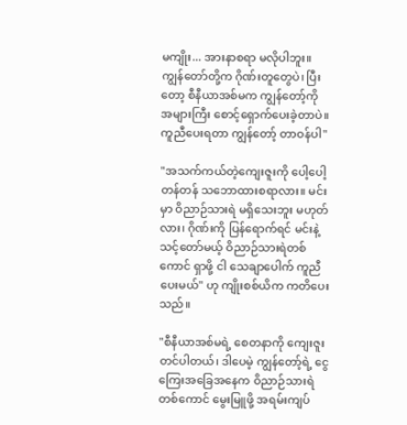မကျိုး... အားနာစရာ မလိုပါဘူး။ ကျွန်တော်တို့က ဂိုဏ်းတူတွေပဲ၊ ပြီးတော့ စီနီယာအစ်မက ကျွန်တော့်ကို အများကြီး စောင့်ရှောက်ပေးခဲ့တာပဲ။ ကူညီပေးရတာ ကျွန်တော့် တာဝန်ပါ"

"အသက်ကယ်တဲ့ကျေးဇူးကို ပေါ့ပေါ့တန်တန် သဘောထားစရာလား။ မင်းမှာ ဝိညာဉ်သားရဲ မရှိသေးဘူး မဟုတ်လား၊ ဂိုဏ်းကို ပြန်ရောက်ရင် မင်းနဲ့ သင့်တော်မယ့် ဝိညာဉ်သားရဲတစ်ကောင် ရှာဖို့ ငါ သေချာပေါက် ကူညီပေးမယ်" ဟု ကျိုးစစ်ယိက ကတိပေးသည်။

"စီနီယာအစ်မရဲ့ စေတနာကို ကျေးဇူးတင်ပါတယ်၊ ဒါပေမဲ့ ကျွန်တော့်ရဲ့ ငွေကြေးအခြေအနေက ဝိညာဉ်သားရဲတစ်ကောင် မွေးမြူဖို့ အရမ်းကျပ်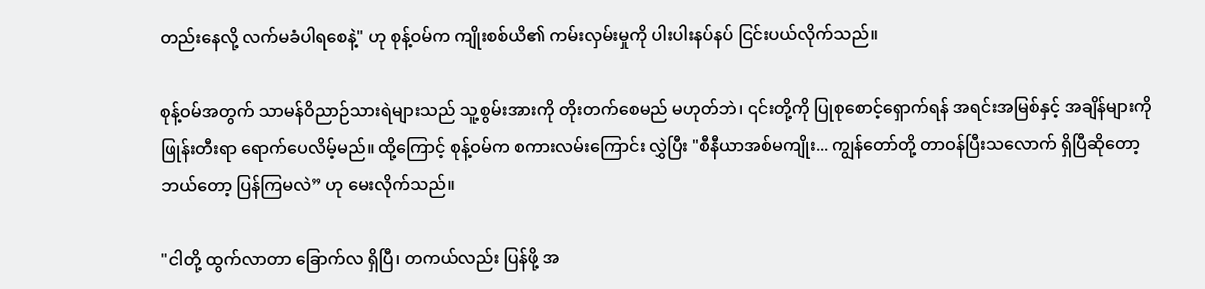တည်းနေလို့ လက်မခံပါရစေနဲ့" ဟု စုန့်ဝမ်က ကျိုးစစ်ယိ၏ ကမ်းလှမ်းမှုကို ပါးပါးနပ်နပ် ငြင်းပယ်လိုက်သည်။

စုန့်ဝမ်အတွက် သာမန်ဝိညာဉ်သားရဲများသည် သူ့စွမ်းအားကို တိုးတက်စေမည် မဟုတ်ဘဲ၊ ၎င်းတို့ကို ပြုစုစောင့်ရှောက်ရန် အရင်းအမြစ်နှင့် အချိန်များကို ဖြုန်းတီးရာ ရောက်ပေလိမ့်မည်။ ထို့ကြောင့် စုန့်ဝမ်က စကားလမ်းကြောင်း လွှဲပြီး "စီနီယာအစ်မကျိုး... ကျွန်တော်တို့ တာဝန်ပြီးသလောက် ရှိပြီဆိုတော့ ဘယ်တော့ ပြန်ကြမလဲ” ဟု မေးလိုက်သည်။

"ငါတို့ ထွက်လာတာ ခြောက်လ ရှိပြီ၊ တကယ်လည်း ပြန်ဖို့ အ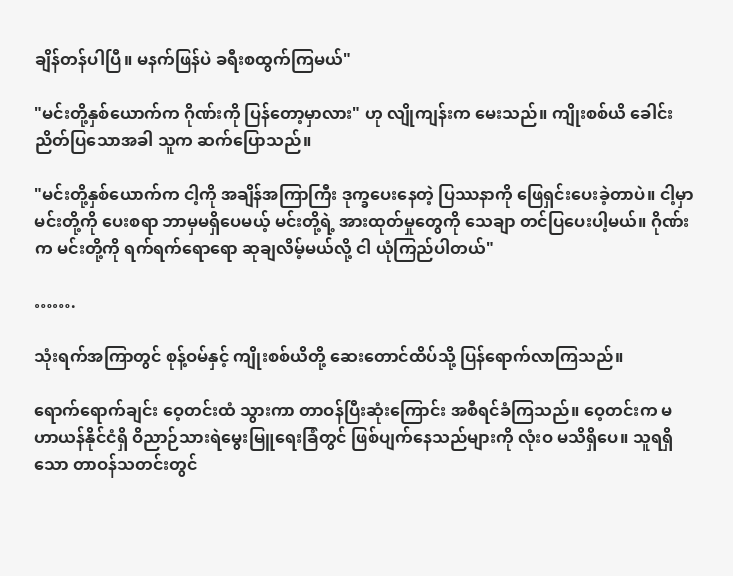ချိန်တန်ပါပြီ။ မနက်ဖြန်ပဲ ခရီးစထွက်ကြမယ်"

"မင်းတို့နှစ်ယောက်က ဂိုဏ်းကို ပြန်တော့မှာလား" ဟု လျိုကျန်းက မေးသည်။ ကျိုးစစ်ယိ ခေါင်းညိတ်ပြသောအခါ သူက ဆက်ပြောသည်။

"မင်းတို့နှစ်ယောက်က ငါ့ကို အချိန်အကြာကြီး ဒုက္ခပေးနေတဲ့ ပြဿနာကို ဖြေရှင်းပေးခဲ့တာပဲ။ ငါ့မှာ မင်းတို့ကို ပေးစရာ ဘာမှမရှိပေမယ့် မင်းတို့ရဲ့ အားထုတ်မှုတွေကို သေချာ တင်ပြပေးပါ့မယ်။ ဂိုဏ်းက မင်းတို့ကို ရက်ရက်ရောရော ဆုချလိမ့်မယ်လို့ ငါ ယုံကြည်ပါတယ်"

…….

သုံးရက်အကြာတွင် စုန့်ဝမ်နှင့် ကျိုးစစ်ယိတို့ ဆေးတောင်ထိပ်သို့ ပြန်ရောက်လာကြသည်။

ရောက်ရောက်ချင်း ဝေ့တင်းထံ သွားကာ တာဝန်ပြီးဆုံးကြောင်း အစီရင်ခံကြသည်။ ဝေ့တင်းက မဟာယန်နိုင်ငံရှိ ဝိညာဉ်သားရဲမွေးမြူရေးခြံတွင် ဖြစ်ပျက်နေသည်များကို လုံးဝ မသိရှိပေ။ သူရရှိသော တာဝန်သတင်းတွင်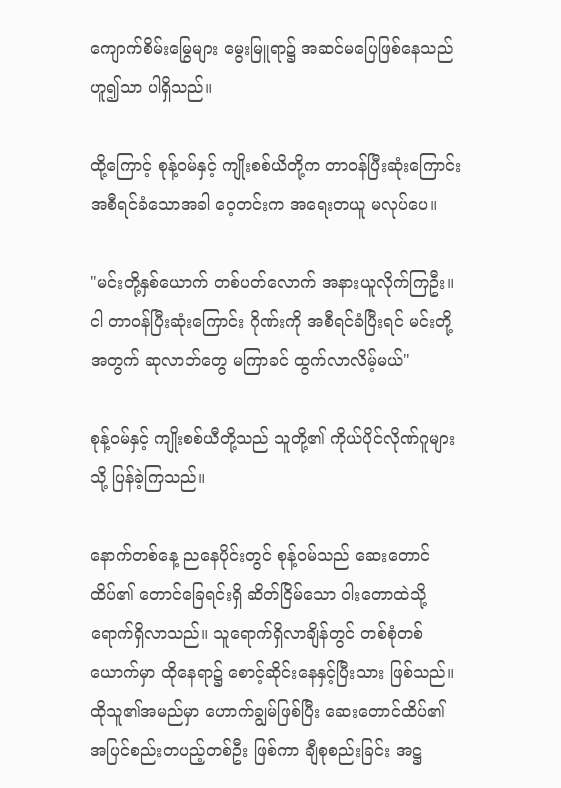ကျောက်စိမ်းမြွေများ မွေးမြူရာ၌ အဆင်မပြေဖြစ်နေသည်ဟူ၍သာ ပါရှိသည်။

ထို့ကြောင့် စုန့်ဝမ်နှင့် ကျိုးစစ်ယိတို့က တာဝန်ပြီးဆုံးကြောင်း အစီရင်ခံသောအခါ ဝေ့တင်းက အရေးတယူ မလုပ်ပေ။

"မင်းတို့နှစ်ယောက် တစ်ပတ်လောက် အနားယူလိုက်ကြဦး။ ငါ တာဝန်ပြီးဆုံးကြောင်း ဂိုဏ်းကို အစီရင်ခံပြီးရင် မင်းတို့အတွက် ဆုလာဘ်တွေ မကြာခင် ထွက်လာလိမ့်မယ်"

စုန့်ဝမ်နှင့် ကျိုးစစ်ယီတို့သည် သူတို့၏ ကိုယ်ပိုင်လိုဏ်ဂူများသို့ ပြန်ခဲ့ကြသည်။

နောက်တစ်နေ့ ညနေပိုင်းတွင် စုန့်ဝမ်သည် ဆေးတောင်ထိပ်၏ တောင်ခြေရင်းရှိ ဆိတ်ငြိမ်သော ဝါးတောထဲသို့ ရောက်ရှိလာသည်။ သူရောက်ရှိလာချိန်တွင် တစ်စုံတစ်ယောက်မှာ ထိုနေရာ၌ စောင့်ဆိုင်းနေနှင့်ပြီးသား ဖြစ်သည်။ ထိုသူ၏အမည်မှာ ဟောက်ချွမ်ဖြစ်ပြီး ဆေးတောင်ထိပ်၏ အပြင်စည်းတပည့်တစ်ဦး ဖြစ်ကာ ချီစုစည်းခြင်း အဋ္ဌ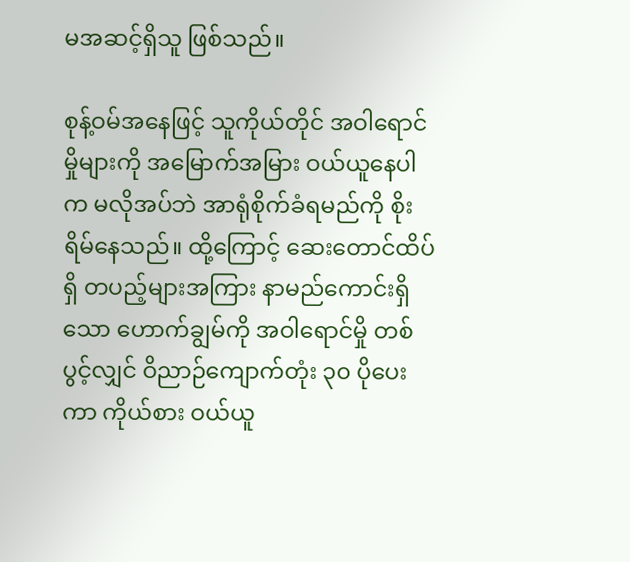မအဆင့်ရှိသူ ဖြစ်သည်။

စုန့်ဝမ်အနေဖြင့် သူကိုယ်တိုင် အဝါရောင်မှိုများကို အမြောက်အမြား ဝယ်ယူနေပါက မလိုအပ်ဘဲ အာရုံစိုက်ခံရမည်ကို စိုးရိမ်နေသည်။ ထို့ကြောင့် ဆေးတောင်ထိပ်ရှိ တပည့်များအကြား နာမည်ကောင်းရှိသော ဟောက်ချွမ်ကို အဝါရောင်မှို တစ်ပွင့်လျှင် ဝိညာဉ်ကျောက်တုံး ၃၀ ပိုပေးကာ ကိုယ်စား ဝယ်ယူ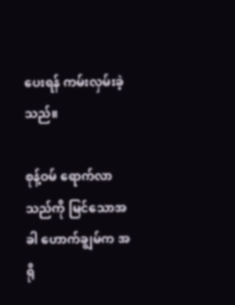ပေးရန် ကမ်းလှမ်းခဲ့သည်။

စုန့်ဝမ် ရောက်လာသည်ကို မြင်သောအခါ ဟောက်ချွမ်က အရို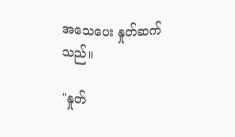အသေပေး နှုတ်ဆက်သည်။

"နှုတ်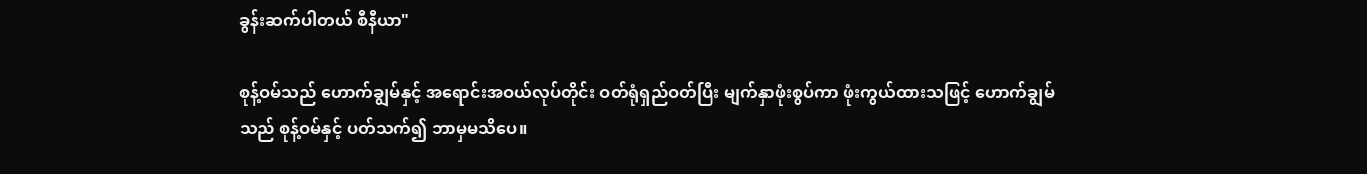ခွန်းဆက်ပါတယ် စီနီယာ"

စုန့်ဝမ်သည် ဟောက်ချွမ်နှင့် အရောင်းအဝယ်လုပ်တိုင်း ဝတ်ရုံရှည်ဝတ်ပြီး မျက်နှာဖုံးစွပ်ကာ ဖုံးကွယ်ထားသဖြင့် ဟောက်ချွမ်သည် စုန့်ဝမ်နှင့် ပတ်သက်၍ ဘာမှမသိပေ။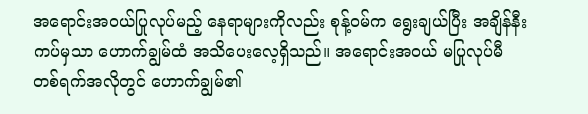အရောင်းအဝယ်ပြုလုပ်မည့် နေရာများကိုလည်း စုန့်ဝမ်က ရွေးချယ်ပြီး အချိန်နီးကပ်မှသာ ဟောက်ချွမ်ထံ အသိပေးလေ့ရှိသည်။ အရောင်းအဝယ် မပြုလုပ်မီ တစ်ရက်အလိုတွင် ဟောက်ချွမ်၏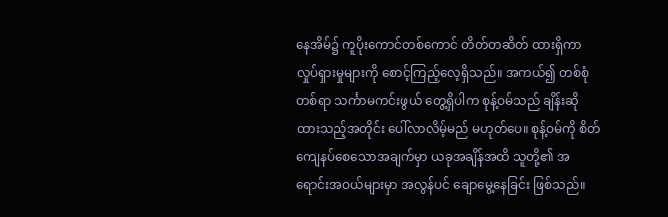နေအိမ်၌ ကူပိုးကောင်တစ်ကောင် တိတ်တဆိတ် ထားရှိကာ လှုပ်ရှားမှုများကို စောင့်ကြည့်လေ့ရှိသည်။ အကယ်၍ တစ်စုံတစ်ရာ သင်္ကာမကင်းဖွယ် တွေ့ရှိပါက စုန့်ဝမ်သည် ချိန်းဆိုထားသည့်အတိုင်း ပေါ်လာလိမ့်မည် မဟုတ်ပေ။ စုန့်ဝမ်ကို စိတ်ကျေနပ်စေသောအချက်မှာ ယခုအချိန်အထိ သူတို့၏ အရောင်းအဝယ်များမှာ အလွန်ပင် ချောမွေ့နေခြင်း ဖြစ်သည်။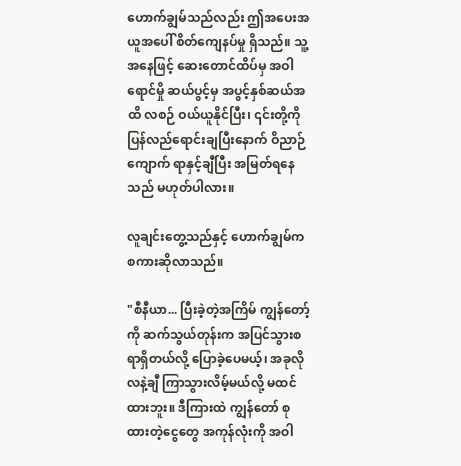ဟောက်ချွမ်သည်လည်း ဤအပေးအယူအပေါ် စိတ်ကျေနပ်မှု ရှိသည်။ သူ့အနေဖြင့် ဆေးတောင်ထိပ်မှ အဝါရောင်မှို ဆယ်ပွင့်မှ အပွင့်နှစ်ဆယ်အထိ လစဉ် ဝယ်ယူနိုင်ပြီး၊ ၎င်းတို့ကို ပြန်လည်ရောင်းချပြီးနောက် ဝိညာဉ်ကျောက် ရာနှင့်ချီပြီး အမြတ်ရနေသည် မဟုတ်ပါလား။

လူချင်းတွေ့သည်နှင့် ဟောက်ချွမ်က စကားဆိုလာသည်။

"စီနီယာ... ပြီးခဲ့တဲ့အကြိမ် ကျွန်တော့်ကို ဆက်သွယ်တုန်းက အပြင်သွားစရာရှိတယ်လို့ ပြောခဲ့ပေမယ့်၊ အခုလို လနဲ့ချီ ကြာသွားလိမ့်မယ်လို့ မထင်ထားဘူး။ ဒီကြားထဲ ကျွန်တော် စုထားတဲ့ငွေတွေ အကုန်လုံးကို အဝါ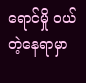ရောင်မှို ဝယ်တဲ့နေရာမှာ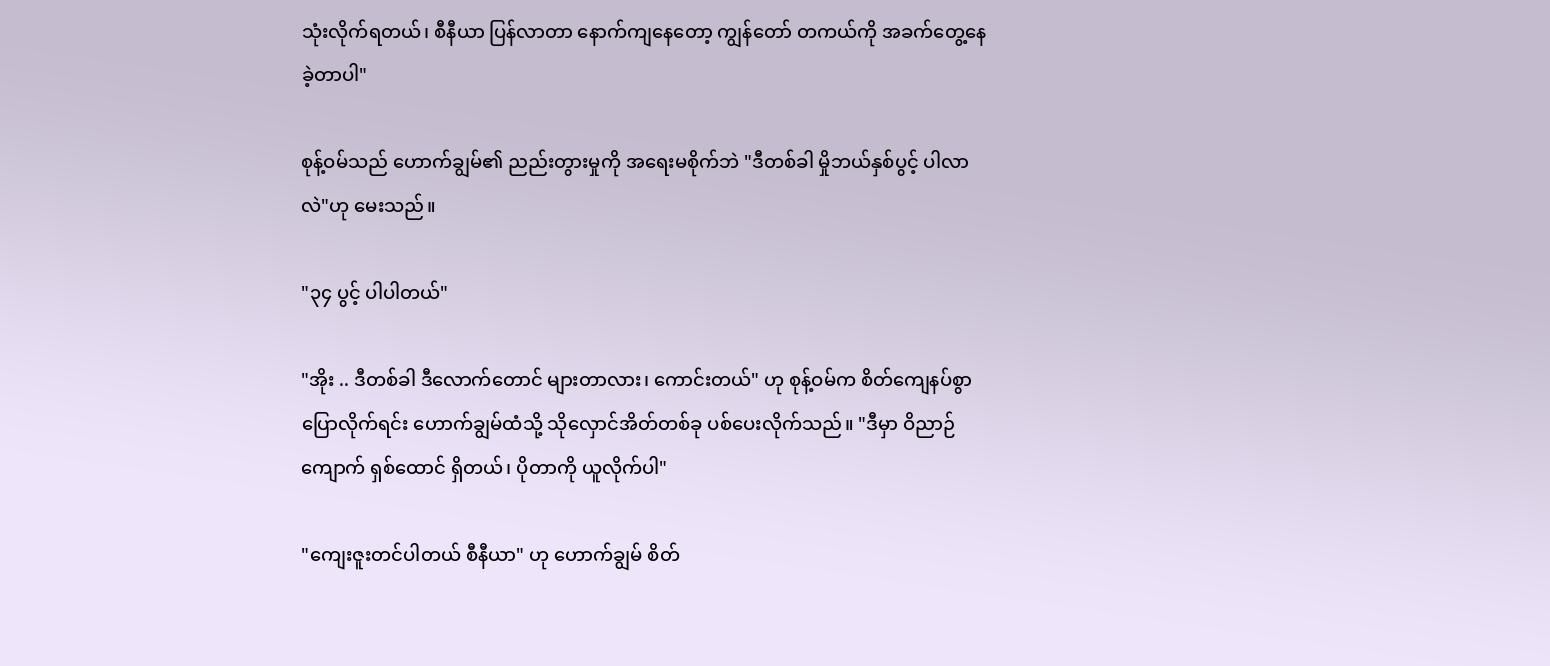သုံးလိုက်ရတယ်၊ စီနီယာ ပြန်လာတာ နောက်ကျနေတော့ ကျွန်တော် တကယ်ကို အခက်တွေ့နေခဲ့တာပါ"

စုန့်ဝမ်သည် ဟောက်ချွမ်၏ ညည်းတွားမှုကို အရေးမစိုက်ဘဲ "ဒီတစ်ခါ မှိုဘယ်နှစ်ပွင့် ပါလာလဲ"ဟု မေးသည်။

"၃၄ ပွင့် ပါပါတယ်"

"အိုး .. ဒီတစ်ခါ ဒီလောက်တောင် များတာလား၊ ကောင်းတယ်" ဟု စုန့်ဝမ်က စိတ်ကျေနပ်စွာ ပြောလိုက်ရင်း ဟောက်ချွမ်ထံသို့ သိုလှောင်အိတ်တစ်ခု ပစ်ပေးလိုက်သည်။ "ဒီမှာ ဝိညာဉ်ကျောက် ရှစ်ထောင် ရှိတယ်၊ ပိုတာကို ယူလိုက်ပါ"

"ကျေးဇူးတင်ပါတယ် စီနီယာ" ဟု ဟောက်ချွမ် စိတ်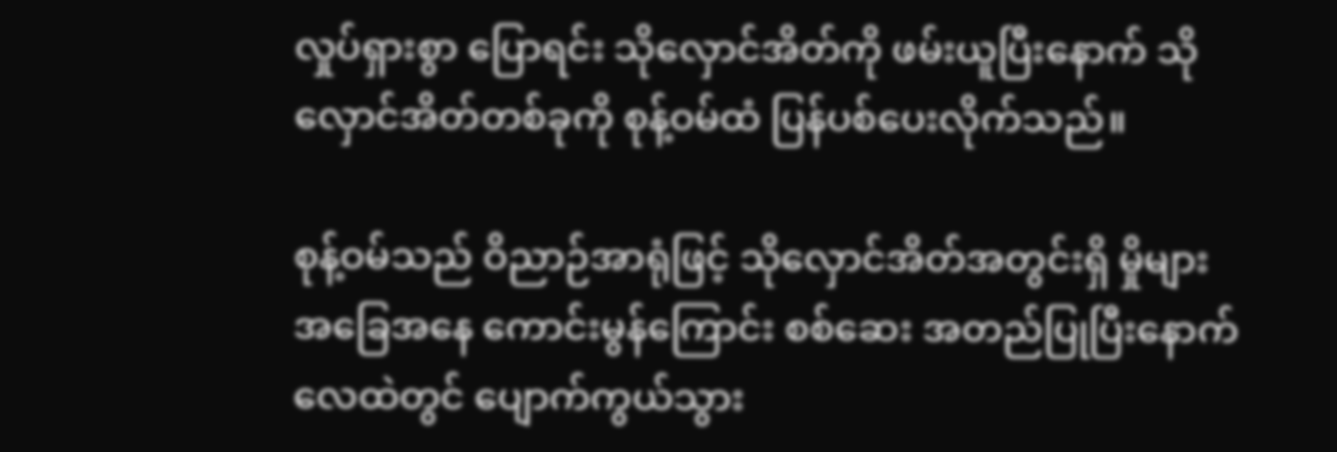လှုပ်ရှားစွာ ပြောရင်း သိုလှောင်အိတ်ကို ဖမ်းယူပြီးနောက် သိုလှောင်အိတ်တစ်ခုကို စုန့်ဝမ်ထံ ပြန်ပစ်ပေးလိုက်သည်။

စုန့်ဝမ်သည် ဝိညာဉ်အာရုံဖြင့် သိုလှောင်အိတ်အတွင်းရှိ မှိုများ အခြေအနေ ကောင်းမွန်ကြောင်း စစ်ဆေး အတည်ပြုပြီးနောက် လေထဲတွင် ပျောက်ကွယ်သွား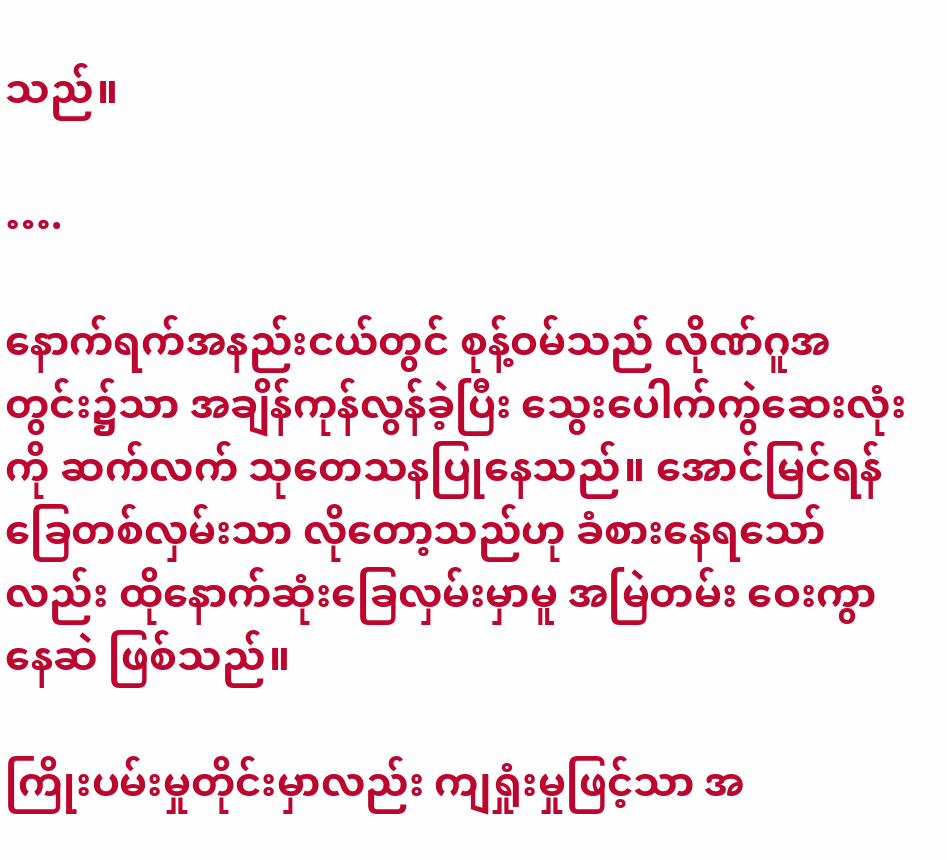သည်။

….

နောက်ရက်အနည်းငယ်တွင် စုန့်ဝမ်သည် လိုဏ်ဂူအတွင်း၌သာ အချိန်ကုန်လွန်ခဲ့ပြီး သွေးပေါက်ကွဲဆေးလုံးကို ဆက်လက် သုတေသနပြုနေသည်။ အောင်မြင်ရန် ခြေတစ်လှမ်းသာ လိုတော့သည်ဟု ခံစားနေရသော်လည်း ထိုနောက်ဆုံးခြေလှမ်းမှာမူ အမြဲတမ်း ဝေးကွာနေဆဲ ဖြစ်သည်။

ကြိုးပမ်းမှုတိုင်းမှာလည်း ကျရှုံးမှုဖြင့်သာ အ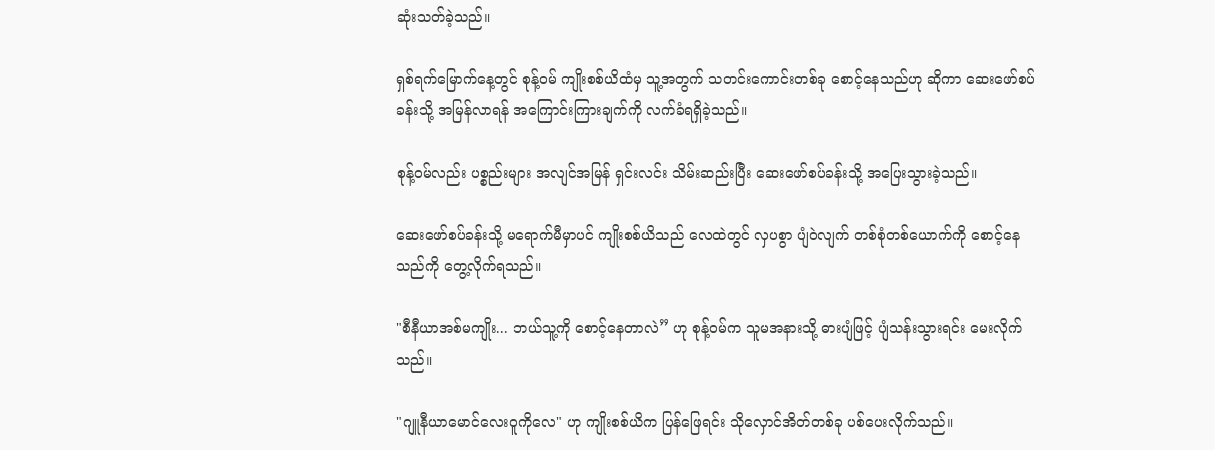ဆုံးသတ်ခဲ့သည်။

ရှစ်ရက်မြောက်နေ့တွင် စုန့်ဝမ် ကျိုးစစ်ယိထံမှ သူ့အတွက် သတင်းကောင်းတစ်ခု စောင့်နေသည်ဟု ဆိုကာ ဆေးဖော်စပ်ခန်းသို့ အမြန်လာရန် အကြောင်းကြားချက်ကို လက်ခံရရှိခဲ့သည်။

စုန့်ဝမ်လည်း ပစ္စည်းများ အလျင်အမြန် ရှင်းလင်း သိမ်းဆည်းပြီး ဆေးဖော်စပ်ခန်းသို့ အပြေးသွားခဲ့သည်။

ဆေးဖော်စပ်ခန်းသို့ မရောက်မီမှာပင် ကျိုးစစ်ယိသည် လေထဲတွင် လှပစွာ ပျံဝဲလျက် တစ်စုံတစ်ယောက်ကို စောင့်နေသည်ကို တွေ့လိုက်ရသည်။

"စီနီယာအစ်မကျိုး... ဘယ်သူ့ကို စောင့်နေတာလဲ” ဟု စုန့်ဝမ်က သူမအနားသို့ ဓားပျံဖြင့် ပျံသန်းသွားရင်း မေးလိုက်သည်။

"ဂျူနီယာမောင်လေးဝူကိုလေ" ဟု ကျိုးစစ်ယိက ပြန်ဖြေရင်း သိုလှောင်အိတ်တစ်ခု ပစ်ပေးလိုက်သည်။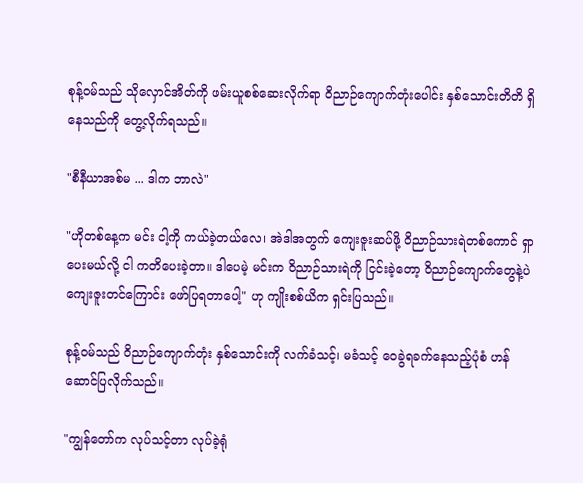စုန့်ဝမ်သည် သိုလှောင်အိတ်ကို ဖမ်းယူစစ်ဆေးလိုက်ရာ ဝိညာဉ်ကျောက်တုံးပေါင်း နှစ်သောင်းတိတိ ရှိနေသည်ကို တွေ့လိုက်ရသည်။

"စီနီယာအစ်မ ... ဒါက ဘာလဲ"

"ဟိုတစ်နေ့က မင်း ငါ့ကို ကယ်ခဲ့တယ်လေ၊ အဲဒါအတွက် ကျေးဇူးဆပ်ဖို့ ဝိညာဉ်သားရဲတစ်ကောင် ရှာပေးမယ်လို့ ငါ ကတိပေးခဲ့တာ။ ဒါပေမဲ့ မင်းက ဝိညာဉ်သားရဲကို ငြင်းခဲ့တော့ ဝိညာဉ်ကျောက်တွေနဲ့ပဲ ကျေးဇူးတင်ကြောင်း ဖော်ပြရတာပေါ့" ဟု ကျိုးစစ်ယိက ရှင်းပြသည်။

စုန့်ဝမ်သည် ဝိညာဉ်ကျောက်တုံး နှစ်သောင်းကို လက်ခံသင့်၊ မခံသင့် ဝေခွဲရခက်နေသည့်ပုံစံ ဟန်ဆောင်ပြလိုက်သည်။

"ကျွန်တော်က လုပ်သင့်တာ လုပ်ခဲ့ရုံ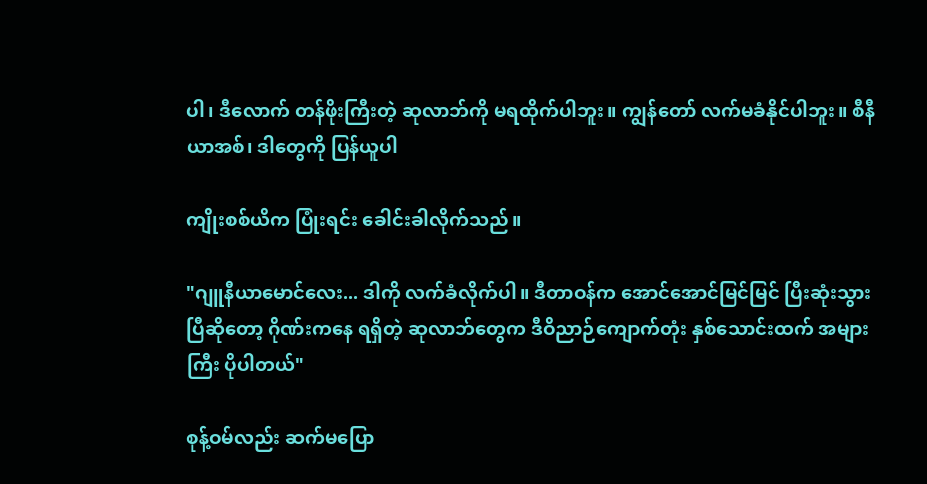ပါ၊ ဒီလောက် တန်ဖိုးကြီးတဲ့ ဆုလာဘ်ကို မရထိုက်ပါဘူး။ ကျွန်တော် လက်မခံနိုင်ပါဘူး။ စီနီယာအစ်၊ ဒါတွေကို ပြန်ယူပါ

ကျိုးစစ်ယိက ပြုံးရင်း ခေါင်းခါလိုက်သည်။

"ဂျူနီယာမောင်လေး... ဒါကို လက်ခံလိုက်ပါ။ ဒီတာဝန်က အောင်အောင်မြင်မြင် ပြီးဆုံးသွားပြီဆိုတော့ ဂိုဏ်းကနေ ရရှိတဲ့ ဆုလာဘ်တွေက ဒီဝိညာဉ်ကျောက်တုံး နှစ်သောင်းထက် အများကြီး ပိုပါတယ်"

စုန့်ဝမ်လည်း ဆက်မပြော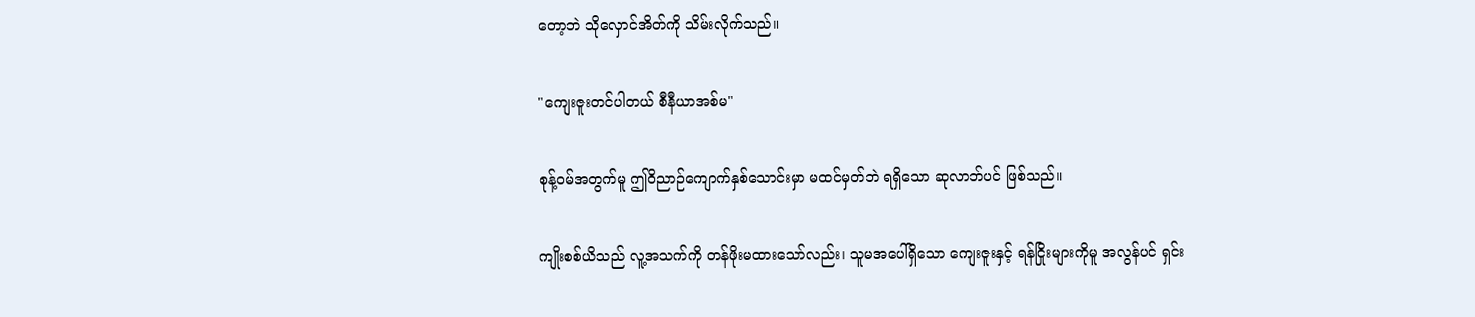တော့ဘဲ သိုလှောင်အိတ်ကို သိမ်းလိုက်သည်။

"ကျေးဇူးတင်ပါတယ် စီနီယာအစ်မ"

စုန့်ဝမ်အတွက်မူ ဤဝိညာဉ်ကျောက်နှစ်သောင်းမှာ မထင်မှတ်ဘဲ ရရှိသော ဆုလာဘ်ပင် ဖြစ်သည်။

ကျိုးစစ်ယိသည် လူ့အသက်ကို တန်ဖိုးမထားသော်လည်း၊ သူမအပေါ်ရှိသော ကျေးဇူးနှင့် ရန်ငြိုးများကိုမူ အလွန်ပင် ရှင်း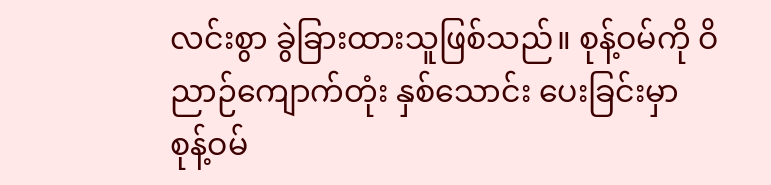လင်းစွာ ခွဲခြားထားသူဖြစ်သည်။ စုန့်ဝမ်ကို ဝိညာဉ်ကျောက်တုံး နှစ်သောင်း ပေးခြင်းမှာ စုန့်ဝမ်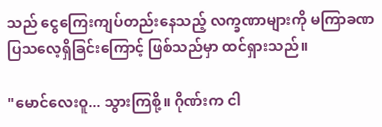သည် ငွေကြေးကျပ်တည်းနေသည့် လက္ခဏာများကို မကြာခဏ ပြသလေ့ရှိခြင်းကြောင့် ဖြစ်သည်မှာ ထင်ရှားသည်။

"မောင်လေးဝူ... သွားကြစို့။ ဂိုဏ်းက ငါ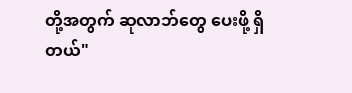တို့အတွက် ဆုလာဘ်တွေ ပေးဖို့ ရှိတယ်"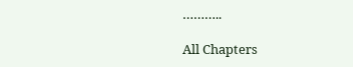………..

All Chapters